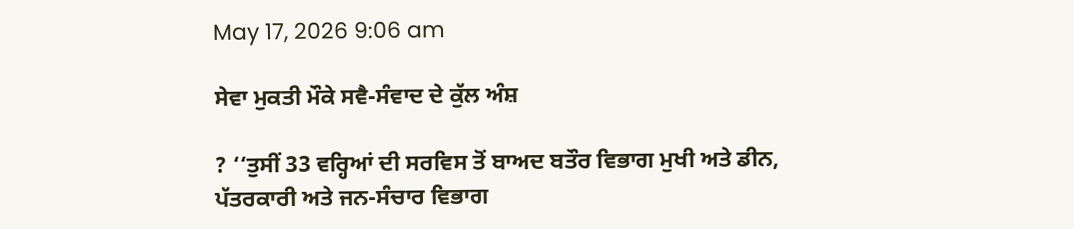May 17, 2026 9:06 am

ਸੇਵਾ ਮੁਕਤੀ ਮੌਕੇ ਸਵੈ-ਸੰਵਾਦ ਦੇ ਕੁੱਲ ਅੰਸ਼

? ‘‘ਤੁਸੀਂ 33 ਵਰ੍ਹਿਆਂ ਦੀ ਸਰਵਿਸ ਤੋਂ ਬਾਅਦ ਬਤੌਰ ਵਿਭਾਗ ਮੁਖੀ ਅਤੇ ਡੀਨ, ਪੱਤਰਕਾਰੀ ਅਤੇ ਜਨ-ਸੰਚਾਰ ਵਿਭਾਗ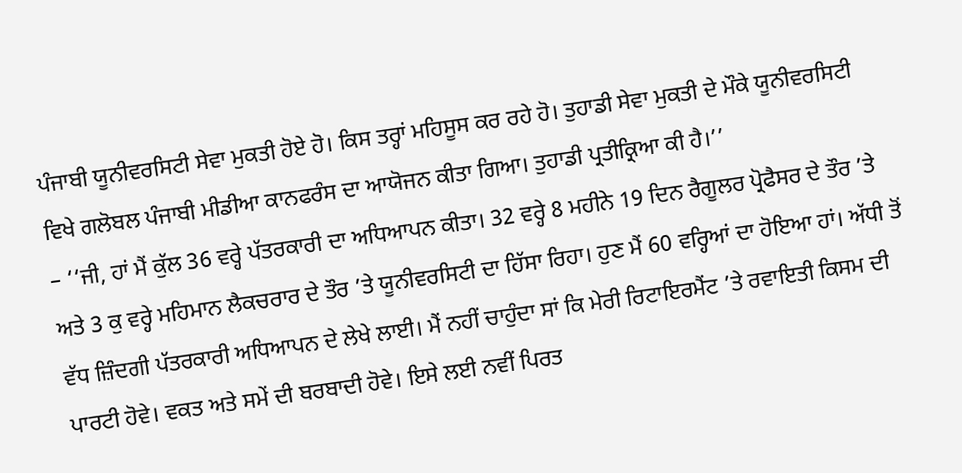ਪੰਜਾਬੀ ਯੂਨੀਵਰਸਿਟੀ ਸੇਵਾ ਮੁਕਤੀ ਹੋਏ ਹੋ। ਕਿਸ ਤਰ੍ਹਾਂ ਮਹਿਸੂਸ ਕਰ ਰਹੇ ਹੋ। ਤੁਹਾਡੀ ਸੇਵਾ ਮੁਕਤੀ ਦੇ ਮੌਕੇ ਯੂਨੀਵਰਸਿਟੀ ਵਿਖੇ ਗਲੋਬਲ ਪੰਜਾਬੀ ਮੀਡੀਆ ਕਾਨਫਰੰਸ ਦਾ ਆਯੋਜਨ ਕੀਤਾ ਗਿਆ। ਤੁਹਾਡੀ ਪ੍ਰਤੀਕ੍ਰਿਆ ਕੀ ਹੈ।’’
– ‘‘ਜੀ, ਹਾਂ ਮੈਂ ਕੁੱਲ 36 ਵਰ੍ਹੇ ਪੱਤਰਕਾਰੀ ਦਾ ਅਧਿਆਪਨ ਕੀਤਾ। 32 ਵਰ੍ਹੇ 8 ਮਹੀਨੇ 19 ਦਿਨ ਰੈਗੂਲਰ ਪ੍ਰੋਫੈਸਰ ਦੇ ਤੌਰ ’ਤੇ ਅਤੇ 3 ਕੁ ਵਰ੍ਹੇ ਮਹਿਮਾਨ ਲੈਕਚਰਾਰ ਦੇ ਤੌਰ ’ਤੇ ਯੂਨੀਵਰਸਿਟੀ ਦਾ ਹਿੱਸਾ ਰਿਹਾ। ਹੁਣ ਮੈਂ 60 ਵਰ੍ਹਿਆਂ ਦਾ ਹੋਇਆ ਹਾਂ। ਅੱਧੀ ਤੋਂ ਵੱਧ ਜ਼ਿੰਦਗੀ ਪੱਤਰਕਾਰੀ ਅਧਿਆਪਨ ਦੇ ਲੇਖੇ ਲਾਈ। ਮੈਂ ਨਹੀਂ ਚਾਹੁੰਦਾ ਸਾਂ ਕਿ ਮੇਰੀ ਰਿਟਾਇਰਮੈਂਟ ’ਤੇ ਰਵਾਇਤੀ ਕਿਸਮ ਦੀ ਪਾਰਟੀ ਹੋਵੇ। ਵਕਤ ਅਤੇ ਸਮੇਂ ਦੀ ਬਰਬਾਦੀ ਹੋਵੇ। ਇਸੇ ਲਈ ਨਵੀਂ ਪਿਰਤ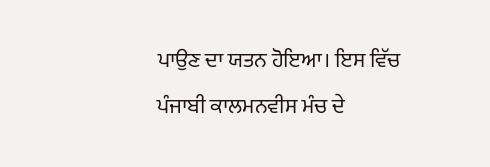ਪਾਉਣ ਦਾ ਯਤਨ ਹੋਇਆ। ਇਸ ਵਿੱਚ ਪੰਜਾਬੀ ਕਾਲਮਨਵੀਸ ਮੰਚ ਦੇ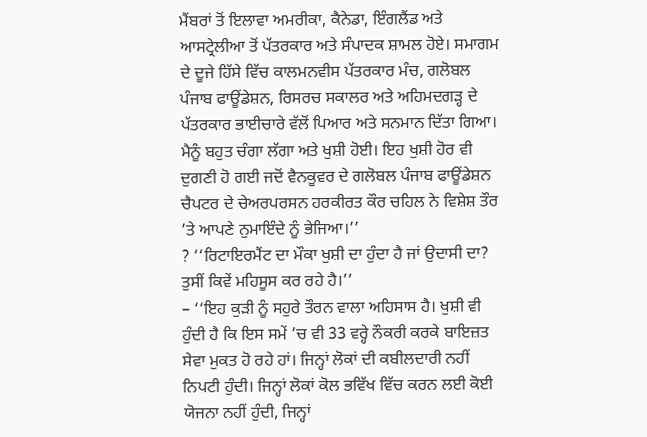ਮੈਂਬਰਾਂ ਤੋਂ ਇਲਾਵਾ ਅਮਰੀਕਾ, ਕੈਨੇਡਾ, ਇੰਗਲੈਂਡ ਅਤੇ ਆਸਟ੍ਰੇਲੀਆ ਤੋਂ ਪੱਤਰਕਾਰ ਅਤੇ ਸੰਪਾਦਕ ਸ਼ਾਮਲ ਹੋਏ। ਸਮਾਗਮ ਦੇ ਦੂਜੇ ਹਿੱਸੇ ਵਿੱਚ ਕਾਲਮਨਵੀਸ ਪੱਤਰਕਾਰ ਮੰਚ, ਗਲੋਬਲ ਪੰਜਾਬ ਫਾਊਂਡੇਸ਼ਨ, ਰਿਸਰਚ ਸਕਾਲਰ ਅਤੇ ਅਹਿਮਦਗੜ੍ਹ ਦੇ ਪੱਤਰਕਾਰ ਭਾਈਚਾਰੇ ਵੱਲੋਂ ਪਿਆਰ ਅਤੇ ਸਨਮਾਨ ਦਿੱਤਾ ਗਿਆ। ਮੈਨੂੰ ਬਹੁਤ ਚੰਗਾ ਲੱਗਾ ਅਤੇ ਖੁਸ਼ੀ ਹੋਈ। ਇਹ ਖੁਸ਼ੀ ਹੋਰ ਵੀ ਦੁਗਣੀ ਹੋ ਗਈ ਜਦੋਂ ਵੈਨਕੂਵਰ ਦੇ ਗਲੋਬਲ ਪੰਜਾਬ ਫਾਊਂਡੇਸ਼ਨ ਚੈਪਟਰ ਦੇ ਚੇਅਰਪਰਸਨ ਹਰਕੀਰਤ ਕੌਰ ਚਹਿਲ ਨੇ ਵਿਸ਼ੇਸ਼ ਤੌਰ ’ਤੇ ਆਪਣੇ ਨੁਮਾਇੰਦੇ ਨੂੰ ਭੇਜਿਆ।’’
? ‘‘ਰਿਟਾਇਰਮੈਂਟ ਦਾ ਮੌਕਾ ਖੁਸ਼ੀ ਦਾ ਹੁੰਦਾ ਹੈ ਜਾਂ ਉਦਾਸੀ ਦਾ? ਤੁਸੀਂ ਕਿਵੇਂ ਮਹਿਸੂਸ ਕਰ ਰਹੇ ਹੈ।’’
– ‘‘ਇਹ ਕੁੜੀ ਨੂੰ ਸਹੁਰੇ ਤੌਰਨ ਵਾਲਾ ਅਹਿਸਾਸ ਹੈ। ਖੁਸ਼ੀ ਵੀ ਹੁੰਦੀ ਹੈ ਕਿ ਇਸ ਸਮੇਂ ’ਚ ਵੀ 33 ਵਰ੍ਹੇ ਨੌਕਰੀ ਕਰਕੇ ਬਾਇਜ਼ਤ ਸੇਵਾ ਮੁਕਤ ਹੋ ਰਹੇ ਹਾਂ। ਜਿਨ੍ਹਾਂ ਲੋਕਾਂ ਦੀ ਕਬੀਲਦਾਰੀ ਨਹੀਂ ਨਿਪਟੀ ਹੁੰਦੀ। ਜਿਨ੍ਹਾਂ ਲੋਕਾਂ ਕੋਲ ਭਵਿੱਖ ਵਿੱਚ ਕਰਨ ਲਈ ਕੋਈ ਯੋਜਨਾ ਨਹੀਂ ਹੁੰਦੀ, ਜਿਨ੍ਹਾਂ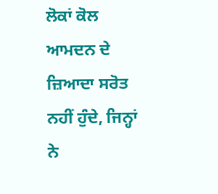ਲੋਕਾਂ ਕੋਲ ਆਮਦਨ ਦੇ ਜ਼ਿਆਦਾ ਸਰੋਤ ਨਹੀਂ ਹੁੰਦੇ, ਜਿਨ੍ਹਾਂ ਨੇ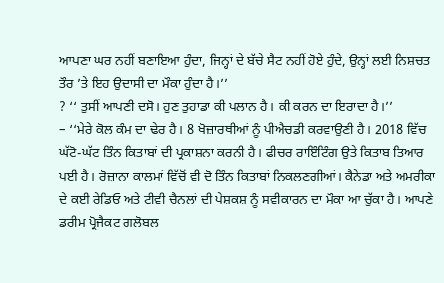ਆਪਣਾ ਘਰ ਨਹੀਂ ਬਣਾਇਆ ਹੁੰਦਾ, ਜਿਨ੍ਹਾਂ ਦੇ ਬੱਚੇ ਸੈਟ ਨਹੀਂ ਹੋਏ ਹੁੰਦੇ, ਉਨ੍ਹਾਂ ਲਈ ਨਿਸ਼ਚਤ ਤੌਰ ’ਤੇ ਇਹ ਉਦਾਸੀ ਦਾ ਮੌਕਾ ਹੁੰਦਾ ਹੈ।’’
? ‘‘ ਤੁਸੀਂ ਆਪਣੀ ਦਸੋ। ਹੁਣ ਤੁਹਾਡਾ ਕੀ ਪਲਾਨ ਹੈ। ਕੀ ਕਰਨ ਦਾ ਇਰਾਦਾ ਹੈ।’’
– ‘‘ਮੇਰੇ ਕੋਲ ਕੰਮ ਦਾ ਢੇਰ ਹੈ। 8 ਖੋਜ਼ਾਰਥੀਆਂ ਨੂੰ ਪੀਐਚਡੀ ਕਰਵਾਉਣੀ ਹੈ। 2018 ਵਿੱਚ ਘੱਟੋ-ਘੱਟ ਤਿੰਨ ਕਿਤਾਬਾਂ ਦੀ ਪ੍ਰਕਾਸ਼ਨਾ ਕਰਨੀ ਹੈ। ਫੀਚਰ ਰਾਇੰਟਿੰਗ ਉਤੇ ਕਿਤਾਬ ਤਿਆਰ ਪਈ ਹੈ। ਰੋਜ਼ਾਨਾ ਕਾਲਮਾਂ ਵਿੱਚੋਂ ਵੀ ਦੋ ਤਿੰਨ ਕਿਤਾਬਾਂ ਨਿਕਲਣਗੀਆਂ। ਕੈਨੇਡਾ ਅਤੇ ਅਮਰੀਕਾ ਦੇ ਕਈ ਰੇਡਿਓ ਅਤੇ ਟੀਵੀ ਚੈਨਲਾਂ ਦੀ ਪੇਸ਼ਕਸ਼ ਨੂੰ ਸਵੀਕਾਰਨ ਦਾ ਮੌਕਾ ਆ ਚੁੱਕਾ ਹੈ। ਆਪਣੇ ਡਰੀਮ ਪ੍ਰੋਜੈਕਟ ਗਲੋਬਲ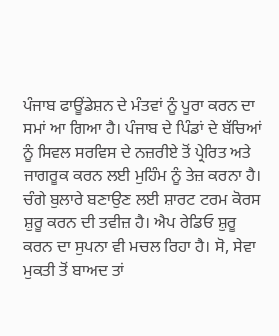ਪੰਜਾਬ ਫਾਊਂਡੇਸ਼ਨ ਦੇ ਮੰਤਵਾਂ ਨੂੰ ਪੂਰਾ ਕਰਨ ਦਾ ਸਮਾਂ ਆ ਗਿਆ ਹੈ। ਪੰਜਾਬ ਦੇ ਪਿੰਡਾਂ ਦੇ ਬੱਚਿਆਂ ਨੂੰ ਸਿਵਲ ਸਰਵਿਸ ਦੇ ਨਜ਼ਰੀਏ ਤੋਂ ਪ੍ਰੇਰਿਤ ਅਤੇ ਜਾਗਰੂਕ ਕਰਨ ਲਈ ਮੁਹਿੰਮ ਨੂੰ ਤੇਜ਼ ਕਰਨਾ ਹੈ। ਚੰਗੇ ਬੁਲਾਰੇ ਬਣਾਉਣ ਲਈ ਸ਼ਾਰਟ ਟਰਮ ਕੋਰਸ ਸ਼ੁਰੂ ਕਰਨ ਦੀ ਤਵੀਜ਼ ਹੈ। ਐਪ ਰੇਡਿਓ ਸ਼ੁਰੂ ਕਰਨ ਦਾ ਸੁਪਨਾ ਵੀ ਮਚਲ ਰਿਹਾ ਹੈ। ਸੋ, ਸੇਵਾ ਮੁਕਤੀ ਤੋਂ ਬਾਅਦ ਤਾਂ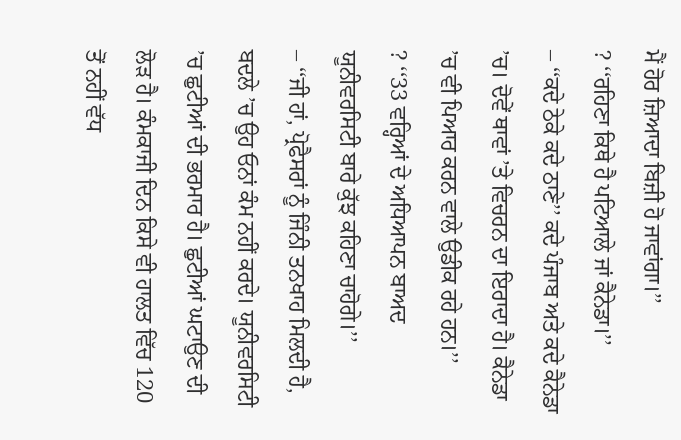ਮੈਂ ਹੋਰ ਜ਼ਿਆਦਾ ਬਿਜ਼ੀ ਹੋ ਜਾਵਾਂਗਾ।’’
? ‘‘ਰਹਿਣਾ ਕਿਥੇ ਹੈ ਪਟਿਆਲੇ ਜਾਂ ਕੈਨੇਡਾ।’’
– ‘‘ਕਦੇ ਠੇਕੇ ਕਦੇ ਠਾਣੇ’’ ਕਦੇ ਪੰਜਾਬ ਅਤੇ ਕਦੇ ਕੈਨੇਡਾ ’ਚ। ਦੋਵੇਂ ਥਾਵਾਂ ’ਤੇ ਵਿਚਰਨ ਦਾ ਇਰਾਦਾ ਹੈ। ਕੈਨੇਡਾ ’ਚ ਵੀ ਪਿਆਰ ਕਰਨ ਵਾਲੇ ਉਡੀਕ ਰਹੇ ਹਨ।’’
? ‘‘33 ਵਰ੍ਹਿਆਂ ਦੇ ਅਧਿਆਪਨ ਬਾਅਦ ਯੂਨੀਵਰਸਿਟੀ ਬਾਰੇ ਕੁੱਝ ਕਹਿਣਾ ਚਾਹੋਗੇ।’’
– ‘‘ਜੀ ਹਾਂ, ਪ੍ਰੋਫੈਸਰਾਂ ਨੂੰ ਜਿੰਨੀ ਤਨਖਾਹ ਮਿਲਦੀ ਹੈ, ਬਦਲੇ ’ਚ ਉਹ ਓਨਾਂ ਕੰਮ ਨਹੀਂ ਕਰਦੇ। ਯੂਨੀਵਰਸਿਟੀ ’ਚ ਛੁਟੀਆਂ ਦੀ ਭਰਮਾਰ ਹੈ। ਛੁਟੀਆਂ ਘਟਾਉਣ ਦੀ ਲੋੜ ਹੈ। ਕੰਮਕਾਜੀ ਦਿਨ ਕਿਸੇ ਵੀ ਹਾਲਤ ਵਿੱਚ 120 ਤੋਂ ਨਹੀਂ ਵੱਧ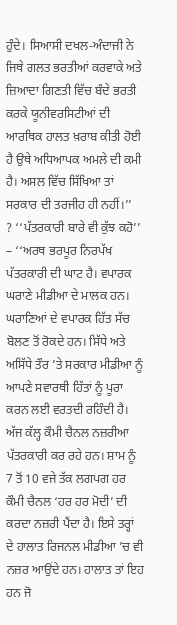ਹੁੰਦੇ। ਸਿਆਸੀ ਦਖਲ-ਅੰਦਾਜੀ ਨੇ ਜਿਥੇ ਗਲਤ ਭਰਤੀਆਂ ਕਰਵਾਕੇ ਅਤੇ ਜ਼ਿਆਦਾ ਗਿਣਤੀ ਵਿੱਚ ਬੰਦੇ ਭਰਤੀ ਕਰਕੇ ਯੂਨੀਵਰਸਿਟੀਆਂ ਦੀ ਆਰਥਿਕ ਹਾਲਤ ਖ਼ਰਾਬ ਕੀਤੀ ਹੋਈ ਹੈ ਉਥੇ ਅਧਿਆਪਕ ਅਮਲੇ ਦੀ ਕਮੀ ਹੈ। ਅਸਲ ਵਿੱਚ ਸਿੱਖਿਆ ਤਾਂ ਸਰਕਾਰ ਦੀ ਤਰਜੀਹ ਹੀ ਨਹੀਂ।’’
? ‘‘ਪੱਤਰਕਾਰੀ ਬਾਰੇ ਵੀ ਕੁੱਝ ਕਹੋ’’
– ‘‘ਅਰਥ ਭਰਪੂਰ ਨਿਰਪੱਖ ਪੱਤਰਕਾਰੀ ਦੀ ਘਾਟ ਹੈ। ਵਪਾਰਕ ਘਰਾਣੇ ਮੀਡੀਆ ਦੇ ਮਾਲਕ ਹਨ। ਘਰਾਣਿਆਂ ਦੇ ਵਪਾਰਕ ਹਿੱਤ ਸੱਚ ਬੋਲਣ ਤੋਂ ਰੋਕਦੇ ਹਨ। ਸਿੱਧੇ ਅਤੇ ਅਸਿੱਧੇ ਤੌਰ ’ਤੇ ਸਰਕਾਰ ਮੀਡੀਆ ਨੂੰ ਆਪਣੇ ਸਵਾਰਥੀ ਹਿੱਤਾਂ ਨੂੰ ਪੂਰਾ ਕਰਨ ਲਈ ਵਰਤਦੀ ਰਹਿੰਦੀ ਹੈ। ਅੱਜ ਕੱਲ੍ਹ ਕੌਮੀ ਚੈਨਲ ਨਜ਼ਰੀਆ ਪੱਤਰਕਾਰੀ ਕਰ ਰਹੇ ਹਨ। ਸ਼ਾਮ ਨੂੰ 7 ਤੋਂ 10 ਵਜੇ ਤੱਕ ਲਗਪਗ ਹਰ ਕੌਮੀ ਚੈਨਲ ‘ਹਰ ਹਰ ਮੋਦੀ’ ਦੀ ਕਰਦਾ ਨਜ਼ਰੀ ਪੈਂਦਾ ਹੈ। ਇਸੇ ਤਰ੍ਹਾਂ ਦੇ ਹਾਲਾਤ ਰਿਜਨਲ ਮੀਡੀਆ ’ਚ ਵੀ ਨਜ਼ਰ ਆਉਂਦੇ ਹਨ। ਹਾਲਾਤ ਤਾਂ ਇਹ ਹਨ ਜੋ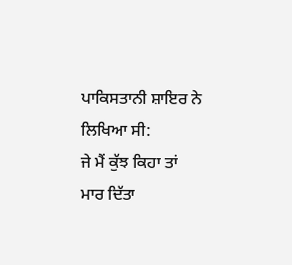ਪਾਕਿਸਤਾਨੀ ਸ਼ਾਇਰ ਨੇ ਲਿਖਿਆ ਸੀ:
ਜੇ ਮੈਂ ਕੁੱਝ ਕਿਹਾ ਤਾਂ
ਮਾਰ ਦਿੱਤਾ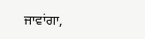ਜਾਵਾਂਗਾ,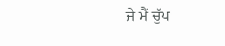ਜੇ ਮੈਂ ਚੁੱਪ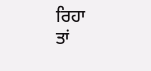ਰਿਹਾ
ਤਾਂ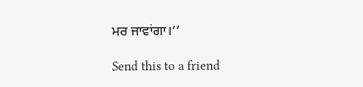ਮਰ ਜਾਵਾਂਗਾ।’’

Send this to a friend